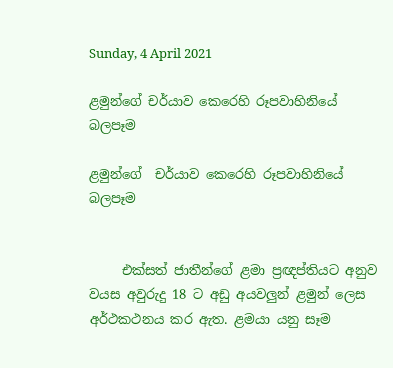Sunday, 4 April 2021

ළමුන්ගේ චර්යාව කෙරෙහි රූපවාහිනියේ බලපෑම

ළමුන්ගේ  චර්යාව කෙරෙහි රූපවාහිනියේ බලපෑම


     එක්සත් ජාතීන්ගේ ළමා ප්‍රඥප්තියට අනුව වයස අවුරුදු 18 ට අඩු අයවලුන් ළමුන් ලෙස අර්ථකථනය කර ඇත. ළමයා යනු සෑම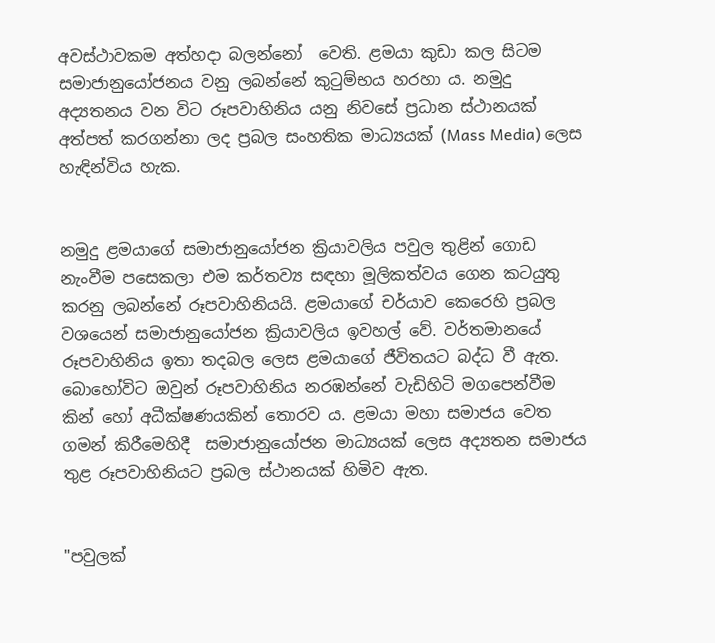අවස්ථාවකම අත්හදා බලන්නෝ  වෙති. ළමයා කුඩා කල සිටම සමාජානුයෝජනය වනු ලබන්නේ කුටුම්භය හරහා ය. නමුදු අද්‍යතනය වන විට රූපවාහිනිය යනු නිවසේ ප්‍රධාන ස්ථානයක් අත්පත් කරගන්නා ලද ප්‍රබල සංහතික මාධ්‍යයක් (Mass Media) ලෙස හැඳින්විය හැක.


නමුදු ළමයාගේ සමාජානුයෝජන ක්‍රියාවලිය පවුල තුළින් ගොඩ නැංවීම පසෙකලා එම කර්තව්‍ය සඳහා මූලිකත්වය ගෙන කටයුතු කරනු ලබන්නේ රූපවාහිනියයි. ළමයාගේ චර්යාව කෙරෙහි ප්‍රබල වශයෙන් සමාජානුයෝජන ක්‍රියාවලිය ඉවහල් වේ. වර්තමානයේ රූපවාහිනිය ඉතා තදබල ලෙස ළමයාගේ ජීවිතයට බද්ධ වී ඇත. බොහෝවිට ඔවුන් රූපවාහිනිය නරඹන්නේ වැඩිහිටි මගපෙන්වීම කින් හෝ අධීක්ෂණයකින් තොරව ය. ළමයා මහා සමාජය වෙත ගමන් කිරීමෙහිදී  සමාජානුයෝජන මාධ්‍යයක් ලෙස අද්‍යතන සමාජය තුළ රූපවාහිනියට ප්‍රබල ස්ථානයක් හිමිව ඇත.


"පවුලක්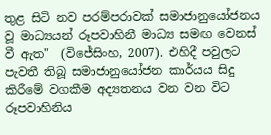තුළ සිටි නව පරම්පරාවක් සමාජානුයෝජනය වූ මාධ්‍යයන් රූපවාහිනී මාධ්‍ය සමඟ වෙනස් වී ඇත"  (විජේසිංහ, 2007). එහිදී පවුලට පැවතී තිබූ සමාජානුයෝජන කාර්යය සිදු කිරීමේ වගකීම අද්‍යතනය වන වන විට රූපවාහිනිය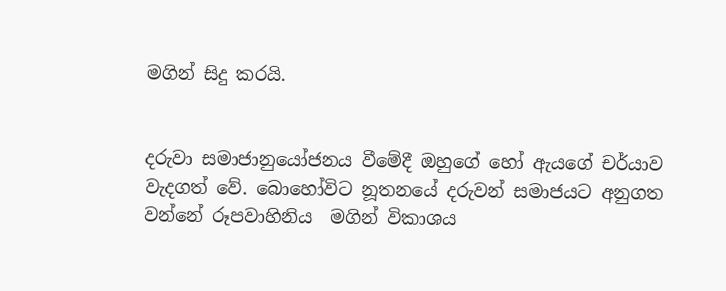මගින් සිදු කරයි.


දරුවා සමාජානුයෝජනය වීමේදී ඔහුගේ හෝ ඇයගේ චර්යාව වැදගත් වේ. බොහෝවිට නූතනයේ දරුවන් සමාජයට අනුගත වන්නේ රූපවාහිනිය  මගින් විකාශය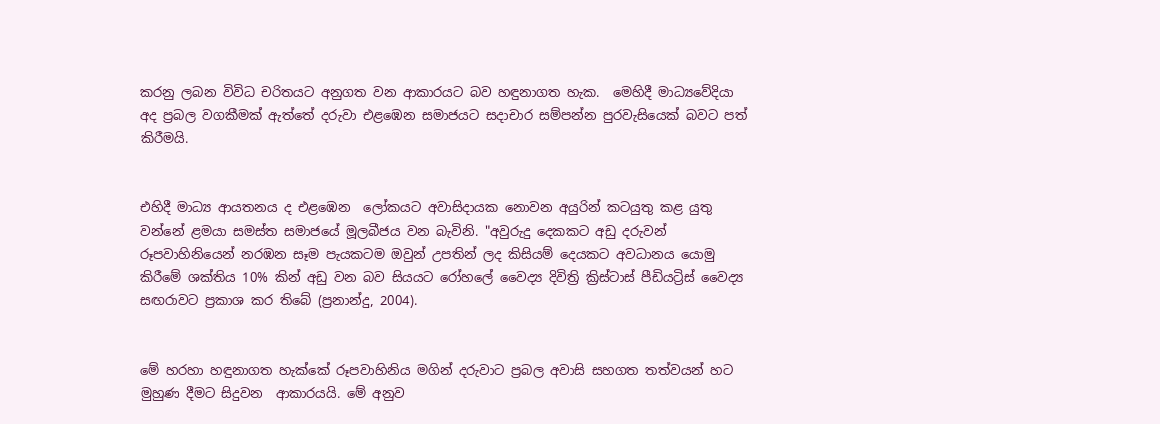කරනු ලබන විවිධ චරිතයට අනුගත වන ආකාරයට බව හඳුනාගත හැක.  මෙහිදී මාධ්‍යවේදියා අද ප්‍රබල වගකීමක් ඇත්තේ දරුවා එළඹෙන සමාජයට සදාචාර සම්පන්න පුරවැසියෙක් බවට පත් කිරීමයි.


එහිදී මාධ්‍ය ආයතනය ද එළඹෙන  ලෝකයට අවාසිදායක නොවන අයුරින් කටයුතු කළ යුතු වන්නේ ළමයා සමස්ත සමාජයේ මූලබීජය වන බැවිනි. "අවුරුදු දෙකකට අඩු දරුවන් රූපවාහිනියෙන් නරඹන සෑම පැයකටම ඔවුන් උපතින් ලද කිසියම් දෙයකට අවධානය යොමු කිරීමේ ශක්තිය 10% කින් අඩු වන බව සියයට රෝහලේ වෛද්‍ය දිවිත්‍රි ක්‍රිස්ටාස් පීඩියට්‍රිස් වෛද්‍ය සඟරාවට ප්‍රකාශ කර තිබේ (ප්‍රනාන්දු, 2004).


මේ හරහා හඳුනාගත හැක්කේ රූපවාහිනිය මගින් දරුවාට ප්‍රබල අවාසි සහගත තත්වයන් හට මුහුණ දීමට සිදුවන  ආකාරයයි. මේ අනුව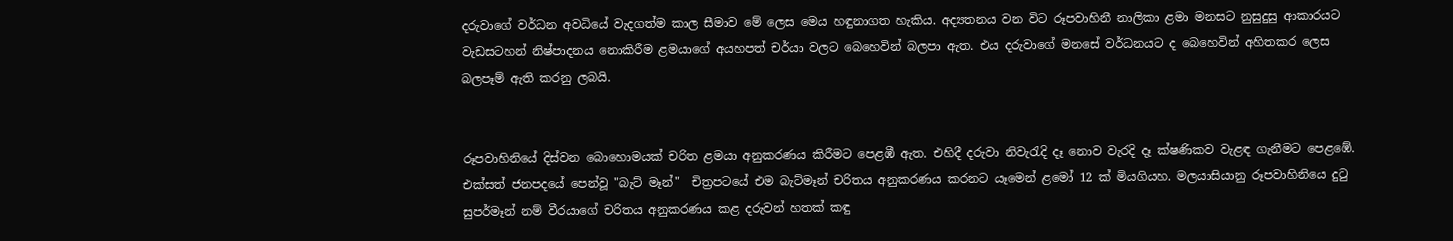දරුවාගේ වර්ධන අවධියේ වැදගත්ම කාල සීමාව මේ ලෙස මෙය හඳුනාගත හැකිය. අද්‍යතනය වන විට රූපවාහිනී නාලිකා ළමා මනසට නුසුදුසු ආකාරයට වැඩසටහන් නිෂ්පාදනය නොකිරීම ළමයාගේ අයහපත් චර්යා වලට බෙහෙවින් බලපා ඇත. එය දරුවාගේ මනසේ වර්ධනයට ද බෙහෙවින් අහිතකර ලෙස බලපෑම් ඇති කරනු ලබයි.


රූපවාහිනියේ දිස්වන බොහොමයක් චරිත ළමයා අනුකරණය කිරීමට පෙළඹී ඇත. එහිදී දරුවා නිවැරැදි දෑ නොව වැරදි දෑ ක්ෂණිකව වැළඳ ගැනීමට පෙළඹේ. එක්සත් ජනපදයේ පෙන්වූ "බැට් මෑන්"  චිත්‍රපටයේ එම බැට්මෑන් චරිතය අනුකරණය කරනට යෑමෙන් ළමෝ 12 ක් මියගියහ. මලයාසියානු රූපවාහිනියෙ දුටු සුපර්මෑන් නම් වීරයාගේ චරිතය අනුකරණය කළ දරුවන් හතක් කඳු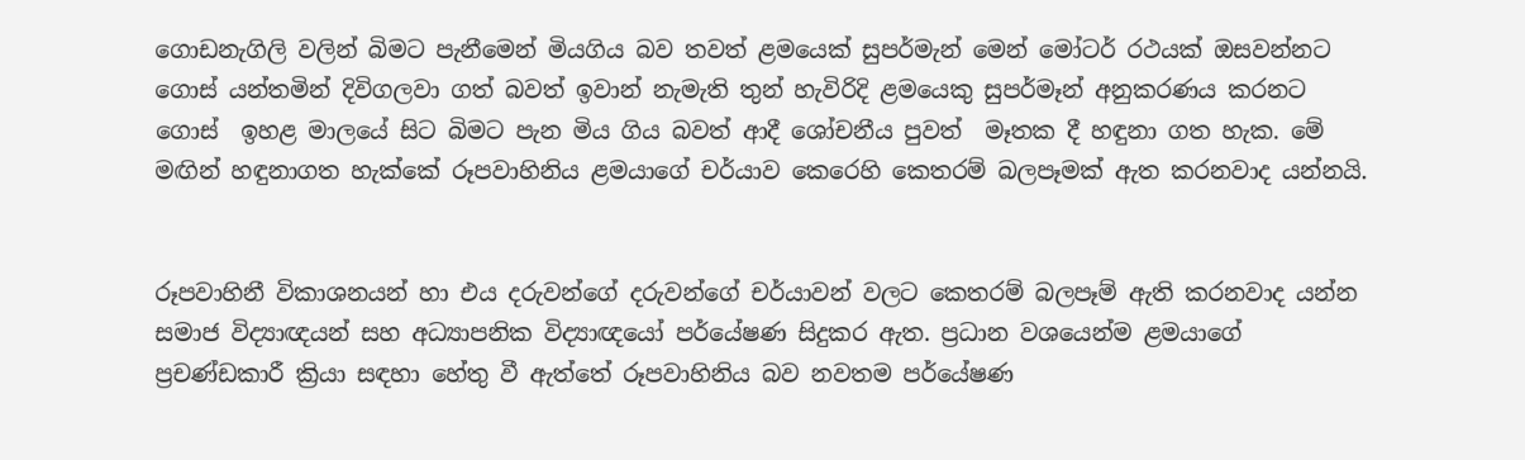ගොඩනැගිලි වලින් බිමට පැනීමෙන් මියගිය බව තවත් ළමයෙක් සුපර්මැන් මෙන් මෝටර් රථයක් ඔසවන්නට ගොස් යන්තමින් දිවිගලවා ගත් බවත් ඉවාන් නැමැති තුන් හැවිරිදි ළමයෙකු සුපර්මෑන් අනුකරණය කරනට ගොස්  ඉහළ මාලයේ සිට බිමට පැන මිය ගිය බවත් ආදී ශෝචනීය පුවත්  මෑතක දී හඳුනා ගත හැක. මේ මඟින් හඳුනාගත හැක්කේ රූපවාහිනිය ළමයාගේ චර්යාව කෙරෙහි කෙතරම් බලපෑමක් ඇත කරනවාද යන්නයි.


රූපවාහිනී විකාශනයන් හා එය දරුවන්ගේ දරුවන්ගේ චර්යාවන් වලට කෙතරම් බලපෑම් ඇති කරනවාද යන්න සමාජ විද්‍යාඥයන් සහ අධ්‍යාපනික විද්‍යාඥයෝ පර්යේෂණ සිදුකර ඇත. ප්‍රධාන වශයෙන්ම ළමයාගේ ප්‍රචණ්ඩකාරී ක්‍රියා සඳහා හේතු වී ඇත්තේ රූපවාහිනිය බව නවතම පර්යේෂණ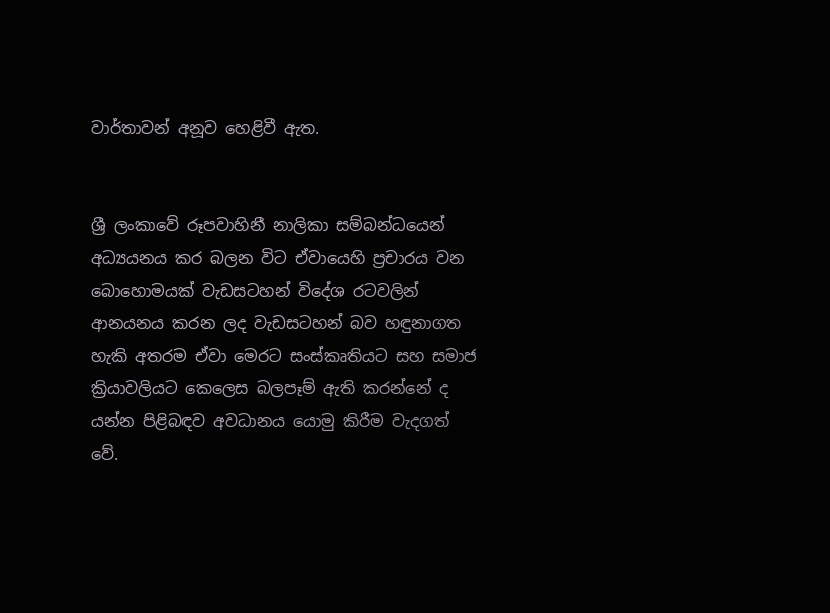වාර්තාවන් අනූව හෙළිවී ඇත.


ශ්‍රී ලංකාවේ රූපවාහිනී නාලිකා සම්බන්ධයෙන් අධ්‍යයනය කර බලන විට ඒවායෙහි ප්‍රචාරය වන බොහොමයක් වැඩසටහන් විදේශ රටවලින් ආනයනය කරන ලද වැඩසටහන් බව හඳුනාගත හැකි අතරම ඒවා මෙරට සංස්කෘතියට සහ සමාජ ක්‍රියාවලියට කෙලෙස බලපෑම් ඇති කරන්නේ ද යන්න පිළිබඳව අවධානය යොමු කිරීම වැදගත් වේ.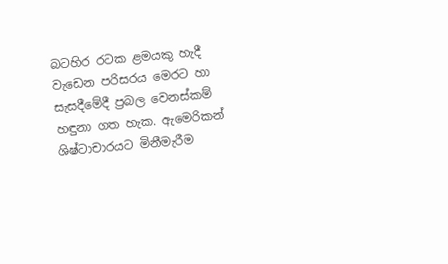බටහිර රටක ළමයකු හැදී වැඩෙන පරිසරය මෙරට හා සැසදීමේදී ප්‍රබල වෙනස්කම් හඳුනා ගත හැක. ඇමෙරිකන් ශිෂ්ටාචාරයට මිනීමැරීම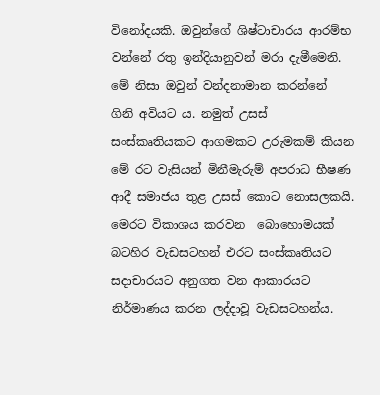විනෝදයකි. ඔවුන්ගේ ශිෂ්ටාචාරය ආරම්භ වන්නේ රතු ඉන්දියානුවන් මරා දැමීමෙනි. මේ නිසා ඔවුන් වන්දනාමාන කරන්නේ ගිනි අවියට ය. නමුත් උසස් සංස්කෘතියකට ආගමකට උරුමකම් කියන මේ රට වැසියන් මිනීමැරුම් අපරාධ භීෂණ ආදී සමාජය තුළ උසස් කොට නොසලකයි. මෙරට විකාශය කරවන  බොහොමයක් බටහිර වැඩසටහන් එරට සංස්කෘතියට සදාචාරයට අනුගත වන ආකාරයට නිර්මාණය කරන ලද්දාවූ වැඩසටහන්ය.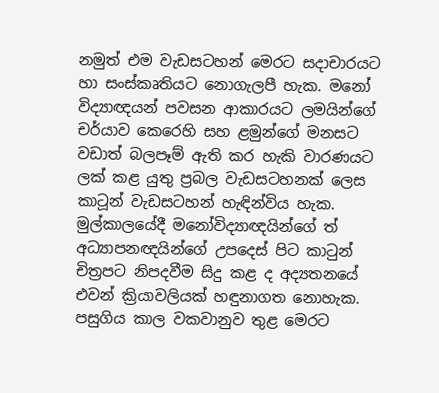නමුත් එම වැඩසටහන් මෙරට සදාචාරයට හා සංස්කෘතියට නොගැලපී හැක. මනෝ විද්‍යාඥයන් පවසන ආකාරයට ලමයින්ගේ චර්යාව කෙරෙහි සහ ළමුන්ගේ මනසට වඩාත් බලපෑම් ඇති කර හැකි වාරණයට ලක් කළ යුතු ප්‍රබල වැඩසටහනක් ලෙස කාටූන් වැඩසටහන් හැඳින්විය හැක. මුල්කාලයේදී මනෝවිද්‍යාඥයින්ගේ ත් අධ්‍යාපනඥයින්ගේ උපදෙස් පිට කාටුන් චිත්‍රපට නිපදවීම සිදු කළ ද අද්‍යතනයේ එවන් ක්‍රියාවලියක් හඳුනාගත නොහැක. පසුගිය කාල වකවානුව තුළ මෙරට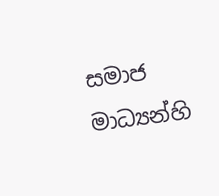සමාජ මාධ්‍යන්හි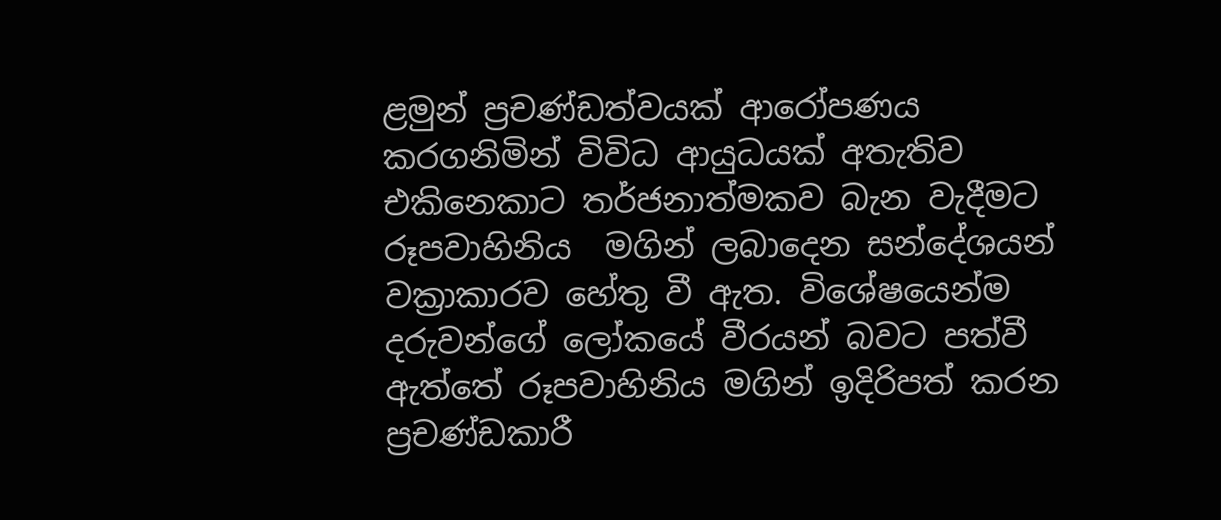ළමුන් ප්‍රචණ්ඩත්වයක් ආරෝපණය කරගනිමින් විවිධ ආයුධයක් අතැතිව එකිනෙකාට තර්ජනාත්මකව බැන වැදීමට රූපවාහිනිය  මගින් ලබාදෙන සන්දේශයන් වක්‍රාකාරව හේතු වී ඇත. විශේෂයෙන්ම දරුවන්ගේ ලෝකයේ වීරයන් බවට පත්වී ඇත්තේ රූපවාහිනිය මගින් ඉදිරිපත් කරන ප්‍රචණ්ඩකාරී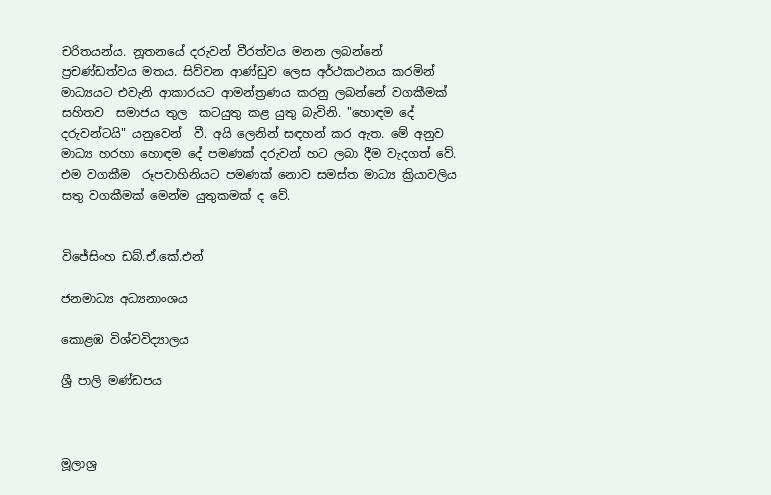චරිතයන්ය. නූතනයේ දරුවන් වීරත්වය මනන ලබන්නේ ප්‍රචණ්ඩත්වය මතය. සිව්වන ආණ්ඩුව ලෙස අර්ථකථනය කරමින් මාධ්‍යයට එවැනි ආකාරයට ආමන්ත්‍රණය කරනු ලබන්නේ වගකීමක් සහිතව  සමාජය තුල  කටයුතු කළ යුතු බැවිනි. "හොඳම දේ දරුවන්ටයි" යනුවෙන්  වී. අයි ලෙනින් සඳහන් කර ඇත. මේ අනුව මාධ්‍ය හරහා හොඳම දේ පමණක් දරුවන් හට ලබා දීම වැදගත් වේ. එම වගකීම  රූපවාහිනියට පමණක් නොව සමස්ත මාධ්‍ය ක්‍රියාවලිය සතු වගකීමක් මෙන්ම යුතුකමක් ද වේ.


විජේසිංහ ඩබ්.ඒ.කේ.එන්

ජනමාධ්‍ය අධ්‍යනාංශය

කොළඹ විශ්වවිද්‍යාලය

ශ්‍රී පාලි මණ්ඩපය



මූලාශ්‍ර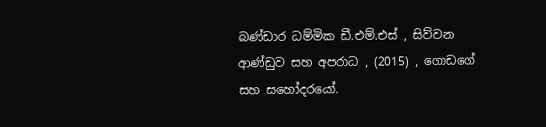බණ්ඩාර ධම්මික ඩී.එම්.එස් , සිව්වන ආණ්ඩුව සහ අපරාධ , (2015) , ගොඩගේ සහ සහෝදරයෝ.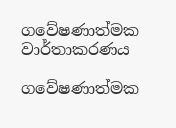ගවේෂණාත්මක වාර්තාකරණය

ගවේෂණාත්මක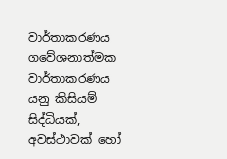වාර්තාකරණය ගවේශනාත්මක වාර්තාකරණය යනු කිසියම් සිද්ධියක්, අවස්ථාවක් හෝ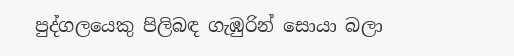පුද්ගලයෙකු පිලිබඳ ගැඹුරින් සොයා බලා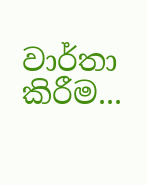වාර්තා කිරීම...